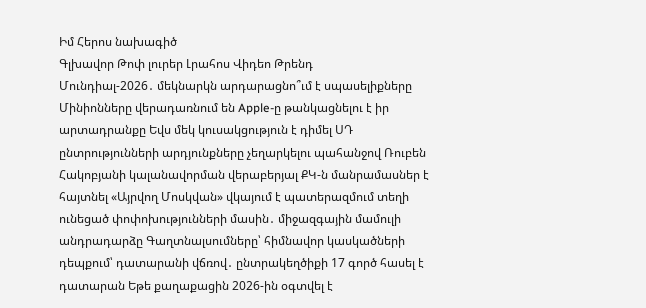Իմ Հերոս նախագիծ
Գլխավոր Թոփ լուրեր Լրահոս Վիդեո Թրենդ
Մունդիալ-2026․ մեկնարկն արդարացնո՞ւմ է սպասելիքները Մինիոնները վերադառնում են Apple-ը թանկացնելու է իր արտադրանքը Եվս մեկ կուսակցություն է դիմել ՍԴ ընտրությունների արդյունքները չեղարկելու պահանջով Ռուբեն Հակոբյանի կալանավորման վերաբերյալ ՔԿ-ն մանրամասներ է հայտնել «Այրվող Մոսկվան» վկայում է պատերազմում տեղի ունեցած փոփոխությունների մասին․ միջազգային մամուլի անդրադարձը Գաղտնալսումները՝ հիմնավոր կասկածների դեպքում՝ դատարանի վճռով․ ընտրակեղծիքի 17 գործ հասել է դատարան Եթե քաղաքացին 2026-ին օգտվել է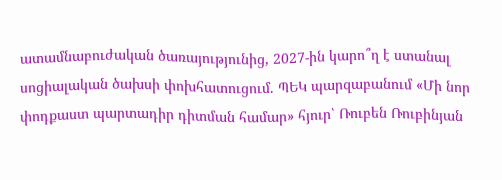ատամնաբուժական ծառայությունից, 2027-ին կարո՞ղ է ստանալ սոցիալական ծախսի փոխհատուցում. ՊԵԿ պարզաբանում «Մի նոր փոդքաստ պարտադիր դիտման համար» հյուր՝ Ռուբեն Ռուբինյան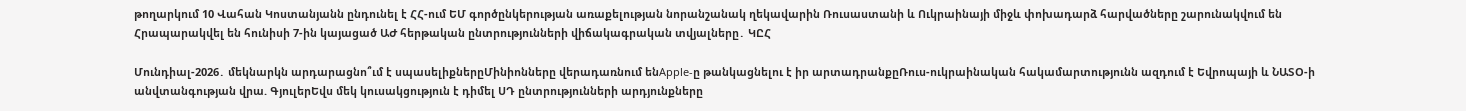թողարկում 10 Վահան Կոստանյանն ընդունել է ՀՀ-ում ԵՄ գործընկերության առաքելության նորանշանակ ղեկավարին Ռուսաստանի և Ուկրաինայի միջև փոխադարձ հարվածները շարունակվում են Հրապարակվել են հունիսի 7-ին կայացած ԱԺ հերթական ընտրությունների վիճակագրական տվյալները․ ԿԸՀ

Մունդիալ-2026․ մեկնարկն արդարացնո՞ւմ է սպասելիքներըՄինիոնները վերադառնում ենApple-ը թանկացնելու է իր արտադրանքըՌուս-ուկրաինական հակամարտությունն ազդում է Եվրոպայի և ՆԱՏՕ-ի անվտանգության վրա. ԳյուլերԵվս մեկ կուսակցություն է դիմել ՍԴ ընտրությունների արդյունքները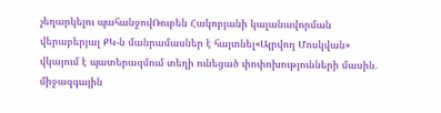չեղարկելու պահանջովՌուբեն Հակոբյանի կալանավորման վերաբերյալ ՔԿ-ն մանրամասներ է հայտնել«Այրվող Մոսկվան» վկայում է պատերազմում տեղի ունեցած փոփոխությունների մասին․ միջազգային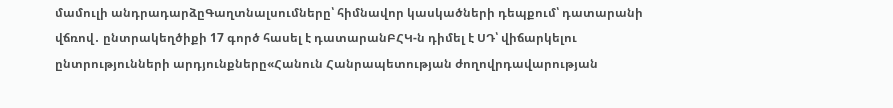մամուլի անդրադարձըԳաղտնալսումները՝ հիմնավոր կասկածների դեպքում՝ դատարանի վճռով․ ընտրակեղծիքի 17 գործ հասել է դատարանԲՀԿ-ն դիմել է ՍԴ՝ վիճարկելու ընտրությունների արդյունքները«Հանուն Հանրապետության ժողովրդավարության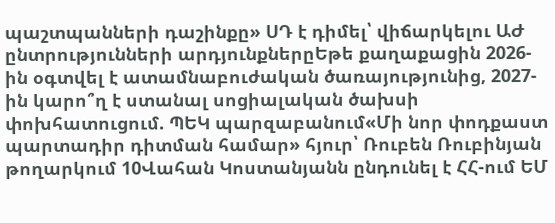պաշտպանների դաշինքը» ՍԴ է դիմել՝ վիճարկելու ԱԺ ընտրությունների արդյունքներըԵթե քաղաքացին 2026-ին օգտվել է ատամնաբուժական ծառայությունից, 2027-ին կարո՞ղ է ստանալ սոցիալական ծախսի փոխհատուցում. ՊԵԿ պարզաբանում«Մի նոր փոդքաստ պարտադիր դիտման համար» հյուր՝ Ռուբեն Ռուբինյան թողարկում 10Վահան Կոստանյանն ընդունել է ՀՀ-ում ԵՄ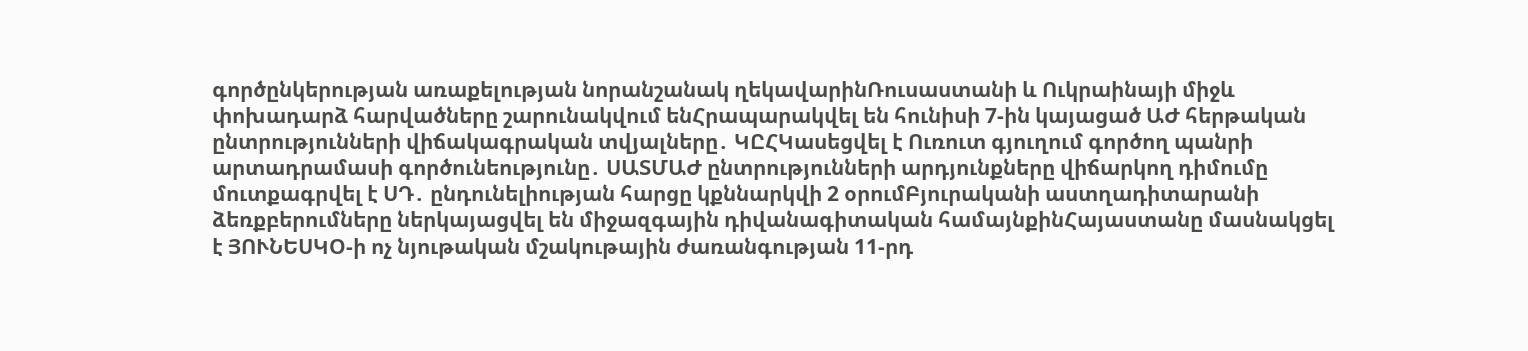գործընկերության առաքելության նորանշանակ ղեկավարինՌուսաստանի և Ուկրաինայի միջև փոխադարձ հարվածները շարունակվում ենՀրապարակվել են հունիսի 7-ին կայացած ԱԺ հերթական ընտրությունների վիճակագրական տվյալները․ ԿԸՀԿասեցվել է Ուռուտ գյուղում գործող պանրի արտադրամասի գործունեությունը․ ՍԱՏՄԱԺ ընտրությունների արդյունքները վիճարկող դիմումը մուտքագրվել է ՍԴ․ ընդունելիության հարցը կքննարկվի 2 օրումԲյուրականի աստղադիտարանի ձեռքբերումները ներկայացվել են միջազգային դիվանագիտական համայնքինՀայաստանը մասնակցել է ՅՈՒՆԵՍԿՕ-ի ոչ նյութական մշակութային ժառանգության 11-րդ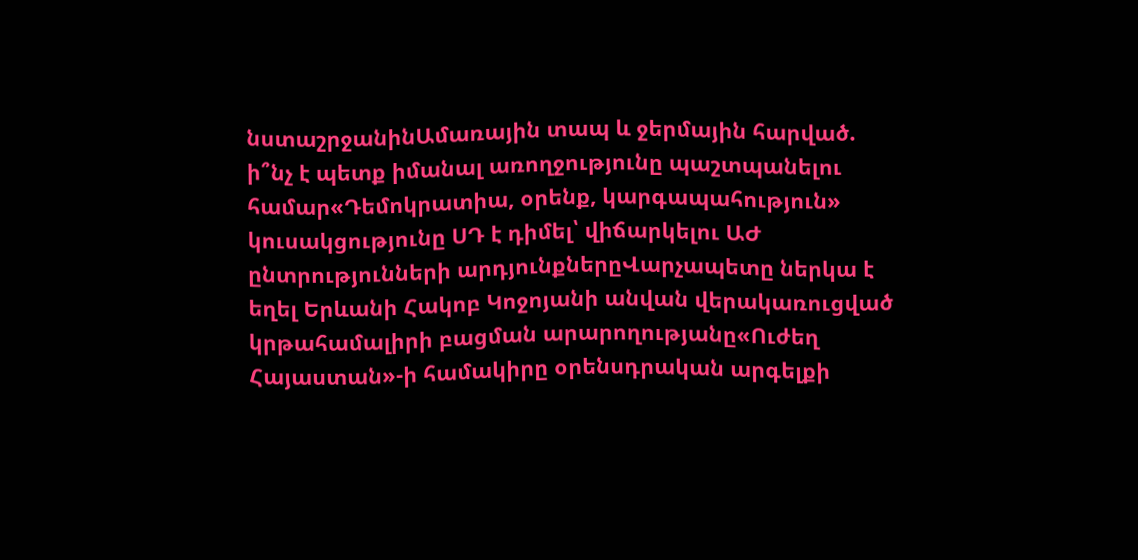նստաշրջանինԱմառային տապ և ջերմային հարված. ի՞նչ է պետք իմանալ առողջությունը պաշտպանելու համար«Դեմոկրատիա, օրենք, կարգապահություն» կուսակցությունը ՍԴ է դիմել՝ վիճարկելու ԱԺ ընտրությունների արդյունքներըՎարչապետը ներկա է եղել Երևանի Հակոբ Կոջոյանի անվան վերակառուցված կրթահամալիրի բացման արարողությանը«Ուժեղ Հայաստան»-ի համակիրը օրենսդրական արգելքի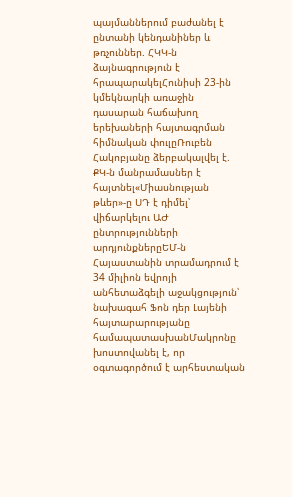պայմաններում բաժանել է ընտանի կենդանիներ և թռչուններ. ՀԿԿ-ն ձայնագրություն է հրապարակելՀունիսի 23-ին կմեկնարկի առաջին դասարան հաճախող երեխաների հայտագրման հիմնական փուլըՌուբեն Հակոբյանը ձերբակալվել է. ՔԿ-ն մանրամասներ է հայտնել«Միասնության թևեր»-ը ՍԴ է դիմել՝ վիճարկելու ԱԺ ընտրությունների արդյունքներըԵՄ-ն Հայաստանին տրամադրում է 34 միլիոն եվրոյի անհետաձգելի աջակցություն՝ նախագահ Ֆոն դեր Լայենի հայտարարությանը համապատասխանՄակրոնը խոստովանել է, որ օգտագործում է արհեստական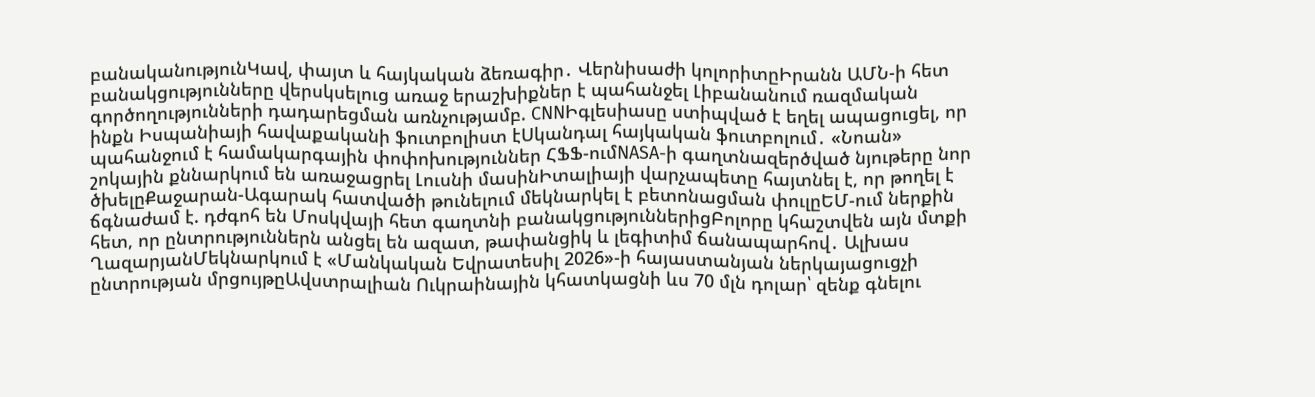բանականությունԿավ, փայտ և հայկական ձեռագիր․ Վերնիսաժի կոլորիտըԻրանն ԱՄՆ-ի հետ բանակցությունները վերսկսելուց առաջ երաշխիքներ է պահանջել Լիբանանում ռազմական գործողությունների դադարեցման առնչությամբ. CNNԻգլեսիասը ստիպված է եղել ապացուցել, որ ինքն Իսպանիայի հավաքականի ֆուտբոլիստ էՍկանդալ հայկական ֆուտբոլում․ «Նոան» պահանջում է համակարգային փոփոխություններ ՀՖՖ-ումNASA-ի գաղտնազերծված նյութերը նոր շոկային քննարկում են առաջացրել Լուսնի մասինԻտալիայի վարչապետը հայտնել է, որ թողել է ծխելըՔաջարան-Ագարակ հատվածի թունելում մեկնարկել է բետոնացման փուլըԵՄ-ում ներքին ճգնաժամ է. դժգոհ են Մոսկվայի հետ գաղտնի բանակցություններիցԲոլորը կհաշտվեն այն մտքի հետ, որ ընտրություններն անցել են ազատ, թափանցիկ և լեգիտիմ ճանապարհով․ Ալխաս ՂազարյանՄեկնարկում է «Մանկական Եվրատեսիլ 2026»-ի հայաստանյան ներկայացուցչի ընտրության մրցույթըԱվստրալիան Ուկրաինային կհատկացնի ևս 70 մլն դոլար՝ զենք գնելու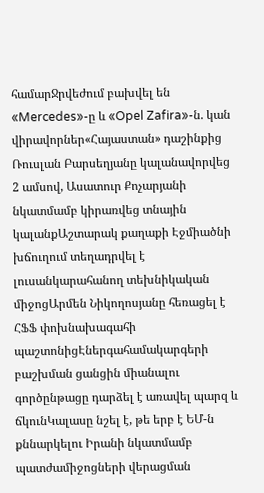համարՋրվեժում բախվել են «Mercedes»-ը և «Opel Zafira»-ն. կան վիրավորներ«Հայաստան» դաշինքից Ռուսլան Բարսեղյանը կալանավորվեց 2 ամսով, Ասատուր Քոչարյանի նկատմամբ կիրառվեց տնային կալանքԱշտարակ քաղաքի Էջմիածնի խճուղում տեղադրվել է լուսանկարահանող տեխնիկական միջոցԱրմեն Նիկողոսյանը հեռացել է ՀՖՖ փոխնախագահի պաշտոնիցԷներգահամակարգերի բաշխման ցանցին միանալու գործընթացը դարձել է առավել պարզ և ճկունԿալասը նշել է, թե երբ է ԵՄ-ն քննարկելու Իրանի նկատմամբ պատժամիջոցների վերացման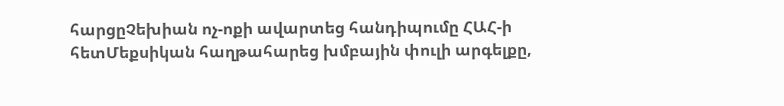հարցըՉեխիան ոչ-ոքի ավարտեց հանդիպումը ՀԱՀ-ի հետՄեքսիկան հաղթահարեց խմբային փուլի արգելքը,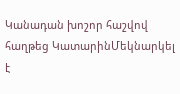Կանադան խոշոր հաշվով հաղթեց ԿատարինՄեկնարկել է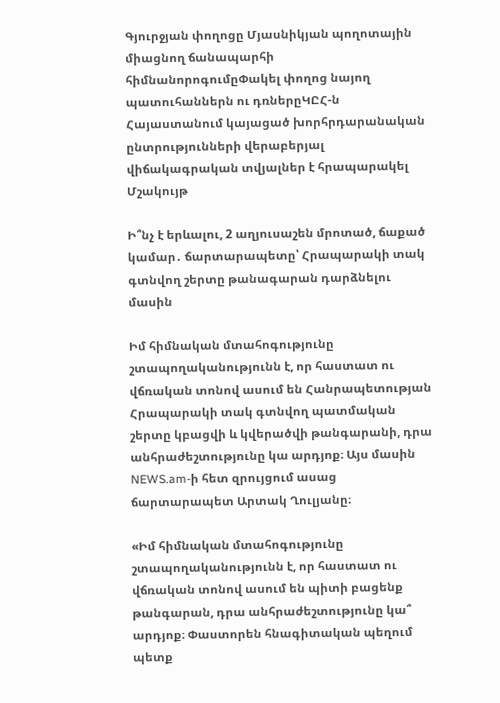Գյուրջյան փողոցը Մյասնիկյան պողոտային միացնող ճանապարհի հիմնանորոգումըՓակել փողոց նայող պատուհաններն ու դռներըԿԸՀ-ն Հայաստանում կայացած խորհրդարանական ընտրությունների վերաբերյալ վիճակագրական տվյալներ է հրապարակել
Մշակույթ

Ի՞նչ է երևալու, 2 աղյուսաշեն մրոտած, ճաքած կամար․ ճարտարապետը՝ Հրապարակի տակ գտնվող շերտը թանագարան դարձնելու մասին

Իմ հիմնական մտահոգությունը շտապողականությունն է, որ հաստատ ու վճռական տոնով ասում են Հանրապետության Հրապարակի տակ գտնվող պատմական շերտը կբացվի և կվերածվի թանգարանի, դրա անհրաժեշտությունը կա արդյոք։ Այս մասին NEWS.am-ի հետ զրույցում ասաց ճարտարապետ Արտակ Ղուլյանը։

«Իմ հիմնական մտահոգությունը շտապողականությունն է, որ հաստատ ու վճռական տոնով ասում են պիտի բացենք թանգարան, դրա անհրաժեշտությունը կա՞ արդյոք։ Փաստորեն հնագիտական պեղում պետք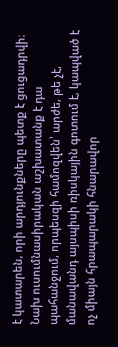է կատարեն, որի արդյունքները պետք է ցուցադրվի։ Նախ ուսումնասիրական աշխատանք է դա պահանջում, որպեսզի համոզվեն՝ արժե, թե չէ, մանավանդ այսպիսի ռիսկային գոտում է, կապված է ոչ միայն հրապարակի հնարավոր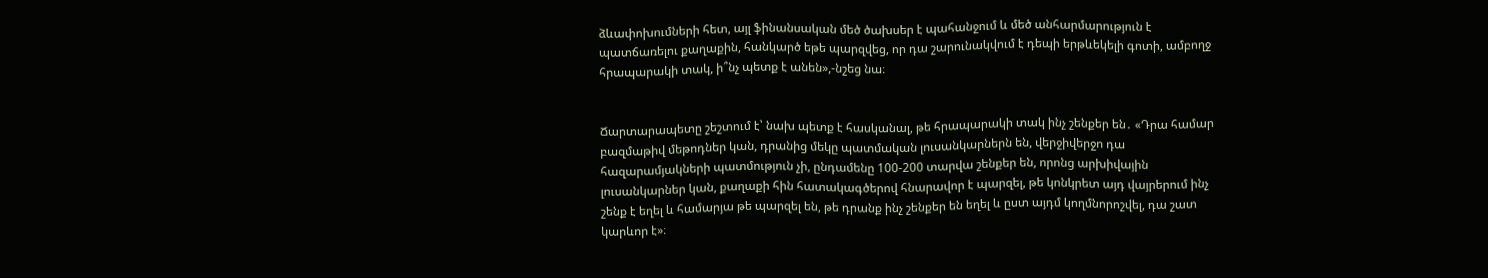ձևափոխումների հետ, այլ ֆինանսական մեծ ծախսեր է պահանջում և մեծ անհարմարություն է պատճառելու քաղաքին, հանկարծ եթե պարզվեց, որ դա շարունակվում է դեպի երթևեկելի գոտի, ամբողջ հրապարակի տակ, ի՞նչ պետք է անեն»,-նշեց նա։


Ճարտարապետը շեշտում է՝ նախ պետք է հասկանալ, թե հրապարակի տակ ինչ շենքեր են․ «Դրա համար բազմաթիվ մեթոդներ կան, դրանից մեկը պատմական լուսանկարներն են, վերջիվերջո դա հազարամյակների պատմություն չի, ընդամենը 100-200 տարվա շենքեր են, որոնց արխիվային լուսանկարներ կան, քաղաքի հին հատակագծերով հնարավոր է պարզել, թե կոնկրետ այդ վայրերում ինչ շենք է եղել և համարյա թե պարզել են, թե դրանք ինչ շենքեր են եղել և ըստ այդմ կողմնորոշվել, դա շատ կարևոր է»։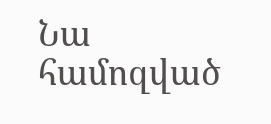Նա համոզված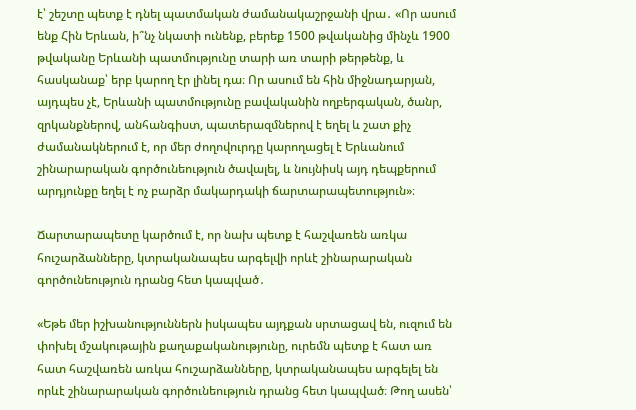է՝ շեշտը պետք է դնել պատմական ժամանակաշրջանի վրա․ «Որ ասում ենք Հին Երևան, ի՞նչ նկատի ունենք, բերեք 1500 թվականից մինչև 1900 թվականը Երևանի պատմությունը տարի առ տարի թերթենք, և հասկանաք՝ երբ կարող էր լինել դա։ Որ ասում են հին միջնադարյան, այդպես չէ, Երևանի պատմությունը բավականին ողբերգական, ծանր, զրկանքներով, անհանգիստ, պատերազմներով է եղել և շատ քիչ ժամանակներում է, որ մեր ժողովուրդը կարողացել է Երևանում շինարարական գործունեություն ծավալել, և նույնիսկ այդ դեպքերում արդյունքը եղել է ոչ բարձր մակարդակի ճարտարապետություն»։

Ճարտարապետը կարծում է, որ նախ պետք է հաշվառեն առկա հուշարձանները, կտրականապես արգելվի որևէ շինարարական գործունեություն դրանց հետ կապված․

«Եթե մեր իշխանություններն իսկապես այդքան սրտացավ են, ուզում են փոխել մշակութային քաղաքականությունը, ուրեմն պետք է հատ առ հատ հաշվառեն առկա հուշարձանները, կտրականապես արգելել են որևէ շինարարական գործունեություն դրանց հետ կապված։ Թող ասեն՝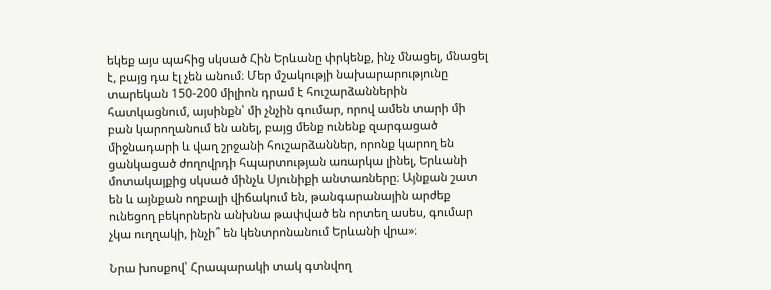եկեք այս պահից սկսած Հին Երևանը փրկենք, ինչ մնացել, մնացել է, բայց դա էլ չեն անում։ Մեր մշակությի նախարարությունը տարեկան 150-200 միլիոն դրամ է հուշարձաններին հատկացնում, այսինքն՝ մի չնչին գումար, որով ամեն տարի մի բան կարողանում են անել, բայց մենք ունենք զարգացած միջնադարի և վաղ շրջանի հուշարձաններ, որոնք կարող են ցանկացած ժողովրդի հպարտության առարկա լինել, Երևանի մոտակայքից սկսած մինչև Սյունիքի անտառները։ Այնքան շատ են և այնքան ողբալի վիճակում են, թանգարանային արժեք ունեցող բեկորներն անխնա թափված են որտեղ ասես, գումար չկա ուղղակի, ինչի՞ են կենտրոնանում Երևանի վրա»։

Նրա խոսքով՝ Հրապարակի տակ գտնվող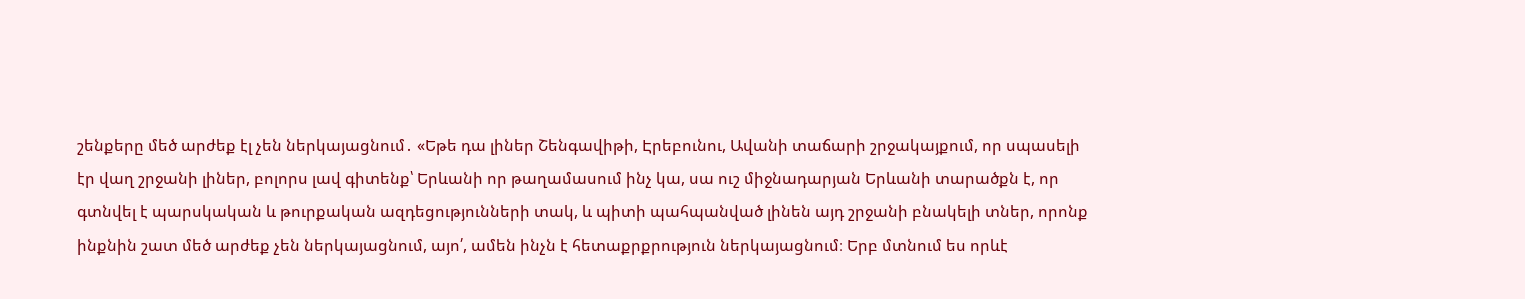շենքերը մեծ արժեք էլ չեն ներկայացնում․ «Եթե դա լիներ Շենգավիթի, Էրեբունու, Ավանի տաճարի շրջակայքում, որ սպասելի էր վաղ շրջանի լիներ, բոլորս լավ գիտենք՝ Երևանի որ թաղամասում ինչ կա, սա ուշ միջնադարյան Երևանի տարածքն է, որ գտնվել է պարսկական և թուրքական ազդեցությունների տակ, և պիտի պահպանված լինեն այդ շրջանի բնակելի տներ, որոնք ինքնին շատ մեծ արժեք չեն ներկայացնում, այո՛, ամեն ինչն է հետաքրքրություն ներկայացնում։ Երբ մտնում ես որևէ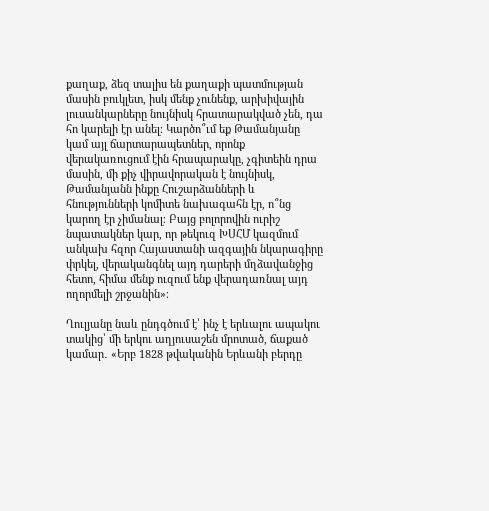քաղաք, ձեզ տալիս են քաղաքի պատմության մասին բուկլետ, իսկ մենք չունենք, արխիվային լուսանկարները նույնիսկ հրատարակված չեն, դա հո կարելի էր անել։ Կարծո՞ւմ եք Թամանյանը կամ այլ ճարտարապետներ, որոնք վերակառուցում էին հրապարակը, չգիտեին դրա մասին, մի քիչ վիրավորական է նույնիսկ, Թամանյանն ինքը Հուշարձանների և հնությունների կոմիտե նախագահն էր, ո՞նց կարող էր չիմանալ։ Բայց բոլորովին ուրիշ նպատակներ կար, որ թեկուզ ԽՍՀՄ կազմում անկախ հզոր Հայաստանի ազգային նկարագիրը փրկել, վերականգնել այդ դարերի մղձավանջից հետո, հիմա մենք ուզում ենք վերադառնալ այդ ողորմելի շրջանին»։

Ղուլյանը նաև ընդգծում է՝ ինչ է երևալու ապակու տակից՝ մի երկու աղյուսաշեն մրոտած, ճաքած կամար․ «Երբ 1828 թվականին Երևանի բերդը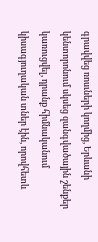գրավվեց ռոսւների կողմից, Երևանի կենտորոնում սկսեց զանգվածային շենքեր կառուցվել, դրանք հիմնականում կիսագյուղական տներ էին, որովհետև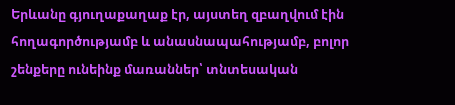Երևանը գյուղաքաղաք էր, այստեղ զբաղվում էին հողագործությամբ և անասնապահությամբ, բոլոր շենքերը ունեինք մառաններ՝ տնտեսական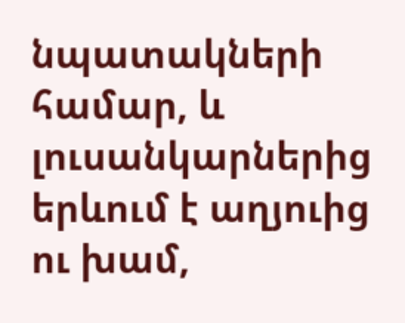նպատակների համար, և լուսանկարներից երևում է աղյուից ու խամ,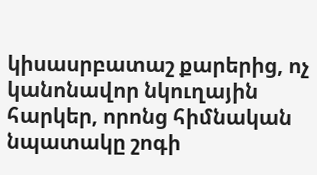կիսասրբատաշ քարերից, ոչ կանոնավոր նկուղային հարկեր, որոնց հիմնական նպատակը շոգի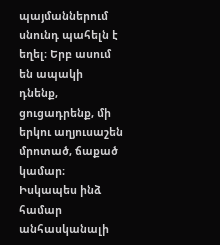պայմաններում սնունդ պահելն է եղել։ Երբ ասում են ապակի դնենք, ցուցադրենք, մի երկու աղյուսաշեն մրոտած, ճաքած կամար։ Իսկապես ինձ համար անհասկանալի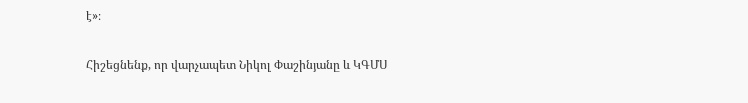է»։

Հիշեցնենք, որ վարչապետ Նիկոլ Փաշինյանը և ԿԳՄՍ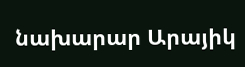նախարար Արայիկ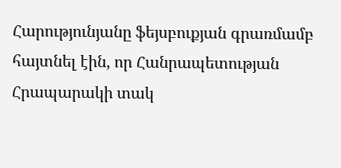Հարությունյանը ֆեյսբուքյան գրառմամբ հայտնել էին, որ Հանրապետության Հրապարակի տակ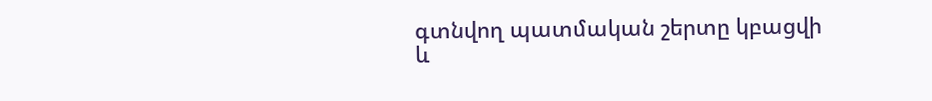գտնվող պատմական շերտը կբացվի և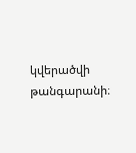կվերածվի թանգարանի։